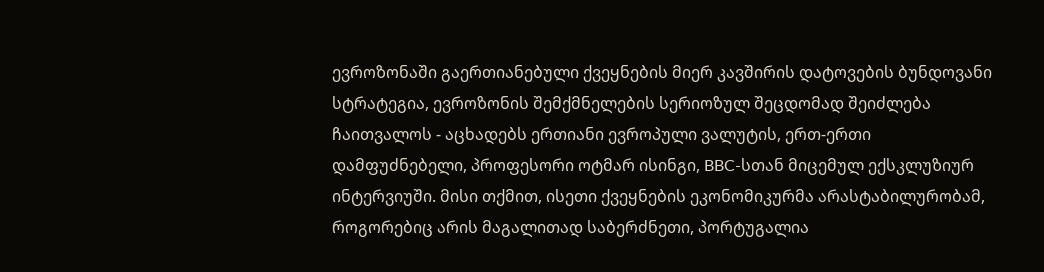ევროზონაში გაერთიანებული ქვეყნების მიერ კავშირის დატოვების ბუნდოვანი სტრატეგია, ევროზონის შემქმნელების სერიოზულ შეცდომად შეიძლება ჩაითვალოს - აცხადებს ერთიანი ევროპული ვალუტის, ერთ-ერთი დამფუძნებელი, პროფესორი ოტმარ ისინგი, BBC-სთან მიცემულ ექსკლუზიურ ინტერვიუში. მისი თქმით, ისეთი ქვეყნების ეკონომიკურმა არასტაბილურობამ, როგორებიც არის მაგალითად საბერძნეთი, პორტუგალია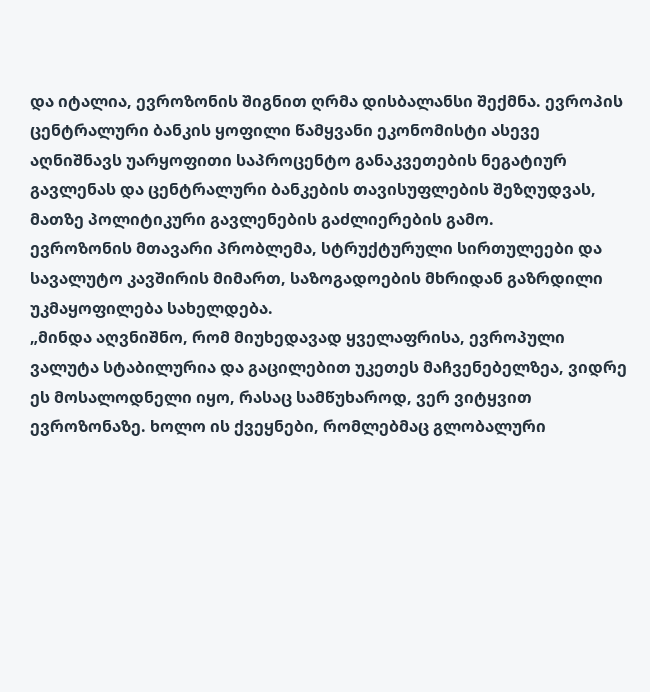და იტალია, ევროზონის შიგნით ღრმა დისბალანსი შექმნა. ევროპის ცენტრალური ბანკის ყოფილი წამყვანი ეკონომისტი ასევე აღნიშნავს უარყოფითი საპროცენტო განაკვეთების ნეგატიურ გავლენას და ცენტრალური ბანკების თავისუფლების შეზღუდვას, მათზე პოლიტიკური გავლენების გაძლიერების გამო.
ევროზონის მთავარი პრობლემა, სტრუქტურული სირთულეები და სავალუტო კავშირის მიმართ, საზოგადოების მხრიდან გაზრდილი უკმაყოფილება სახელდება.
„მინდა აღვნიშნო, რომ მიუხედავად ყველაფრისა, ევროპული ვალუტა სტაბილურია და გაცილებით უკეთეს მაჩვენებელზეა, ვიდრე ეს მოსალოდნელი იყო, რასაც სამწუხაროდ, ვერ ვიტყვით ევროზონაზე. ხოლო ის ქვეყნები, რომლებმაც გლობალური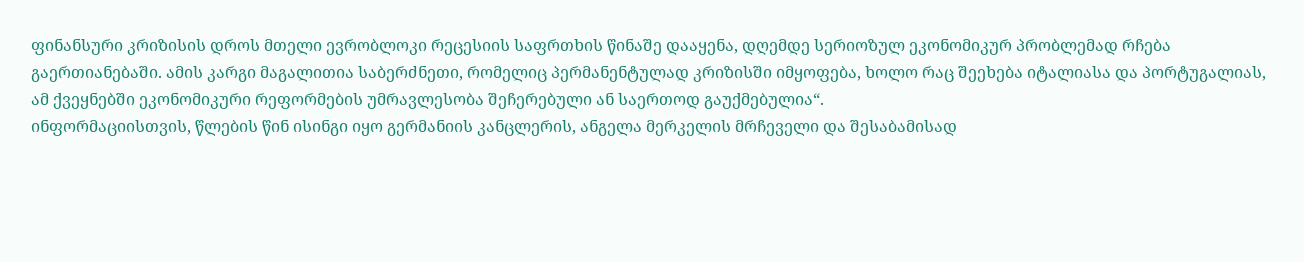ფინანსური კრიზისის დროს მთელი ევრობლოკი რეცესიის საფრთხის წინაშე დააყენა, დღემდე სერიოზულ ეკონომიკურ პრობლემად რჩება გაერთიანებაში. ამის კარგი მაგალითია საბერძნეთი, რომელიც პერმანენტულად კრიზისში იმყოფება, ხოლო რაც შეეხება იტალიასა და პორტუგალიას, ამ ქვეყნებში ეკონომიკური რეფორმების უმრავლესობა შეჩერებული ან საერთოდ გაუქმებულია“.
ინფორმაციისთვის, წლების წინ ისინგი იყო გერმანიის კანცლერის, ანგელა მერკელის მრჩეველი და შესაბამისად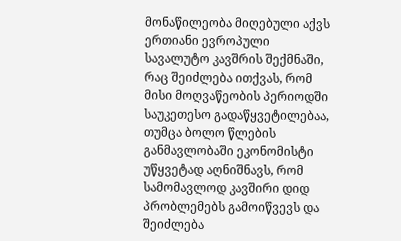მონაწილეობა მიღებული აქვს ერთიანი ევროპული სავალუტო კავშრის შექმნაში, რაც შეიძლება ითქვას, რომ მისი მოღვაწეობის პერიოდში საუკეთესო გადაწყვეტილებაა, თუმცა ბოლო წლების განმავლობაში ეკონომისტი უწყვეტად აღნიშნავს, რომ სამომავლოდ კავშირი დიდ პრობლემებს გამოიწვევს და შეიძლება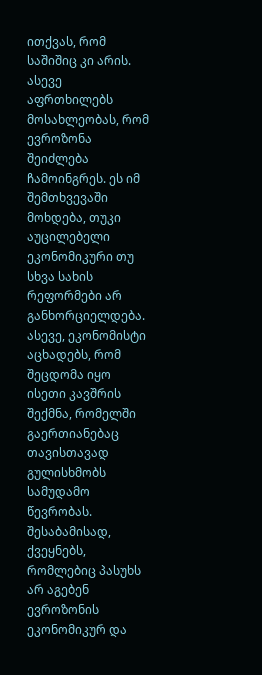ითქვას, რომ საშიშიც კი არის. ასევე აფრთხილებს მოსახლეობას, რომ ევროზონა შეიძლება ჩამოინგრეს. ეს იმ შემთხვევაში მოხდება, თუკი აუცილებელი ეკონომიკური თუ სხვა სახის რეფორმები არ განხორციელდება.
ასევე, ეკონომისტი აცხადებს, რომ შეცდომა იყო ისეთი კავშრის შექმნა, რომელში გაერთიანებაც თავისთავად გულისხმობს სამუდამო წევრობას. შესაბამისად, ქვეყნებს, რომლებიც პასუხს არ აგებენ ევროზონის ეკონომიკურ და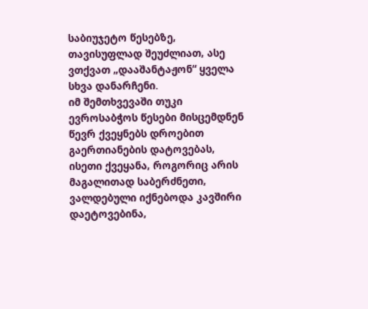საბიუჯეტო წესებზე, თავისუფლად შეუძლიათ, ასე ვთქვათ „დააშანტაჟონ“ ყველა სხვა დანარჩენი.
იმ შემთხვევაში თუკი ევროსაბჭოს წესები მისცემდნენ წევრ ქვეყნებს დროებით გაერთიანების დატოვებას, ისეთი ქვეყანა, როგორიც არის მაგალითად საბერძნეთი, ვალდებული იქნებოდა კავშირი დაეტოვებინა,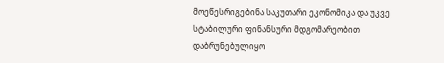მოეწესრიგებინა საკუთარი ეკონომიკა და უკვე სტაბილური ფინანსური მდგომარეობით დაბრუნებულიყო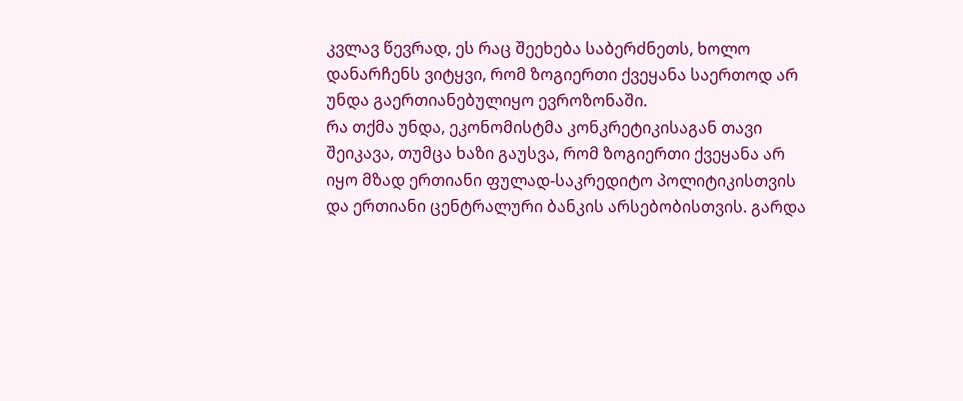კვლავ წევრად, ეს რაც შეეხება საბერძნეთს, ხოლო დანარჩენს ვიტყვი, რომ ზოგიერთი ქვეყანა საერთოდ არ უნდა გაერთიანებულიყო ევროზონაში.
რა თქმა უნდა, ეკონომისტმა კონკრეტიკისაგან თავი შეიკავა, თუმცა ხაზი გაუსვა, რომ ზოგიერთი ქვეყანა არ იყო მზად ერთიანი ფულად-საკრედიტო პოლიტიკისთვის და ერთიანი ცენტრალური ბანკის არსებობისთვის. გარდა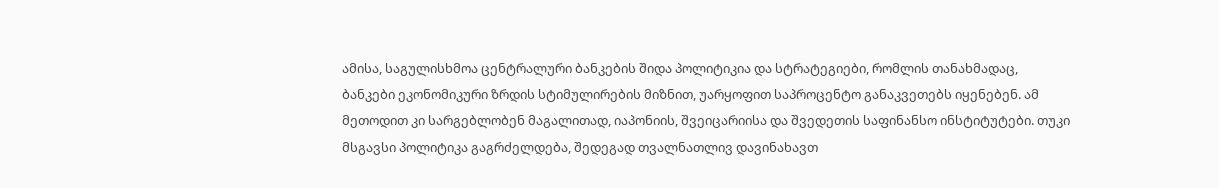ამისა, საგულისხმოა ცენტრალური ბანკების შიდა პოლიტიკია და სტრატეგიები, რომლის თანახმადაც, ბანკები ეკონომიკური ზრდის სტიმულირების მიზნით, უარყოფით საპროცენტო განაკვეთებს იყენებენ. ამ მეთოდით კი სარგებლობენ მაგალითად, იაპონიის, შვეიცარიისა და შვედეთის საფინანსო ინსტიტუტები. თუკი მსგავსი პოლიტიკა გაგრძელდება, შედეგად თვალნათლივ დავინახავთ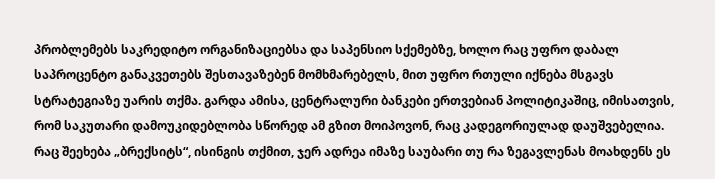პრობლემებს საკრედიტო ორგანიზაციებსა და საპენსიო სქემებზე, ხოლო რაც უფრო დაბალ საპროცენტო განაკვეთებს შესთავაზებენ მომხმარებელს, მით უფრო რთული იქნება მსგავს სტრატეგიაზე უარის თქმა. გარდა ამისა, ცენტრალური ბანკები ერთვებიან პოლიტიკაშიც, იმისათვის, რომ საკუთარი დამოუკიდებლობა სწორედ ამ გზით მოიპოვონ, რაც კადეგორიულად დაუშვებელია.
რაც შეეხება „ბრექსიტს“, ისინგის თქმით, ჯერ ადრეა იმაზე საუბარი თუ რა ზეგავლენას მოახდენს ეს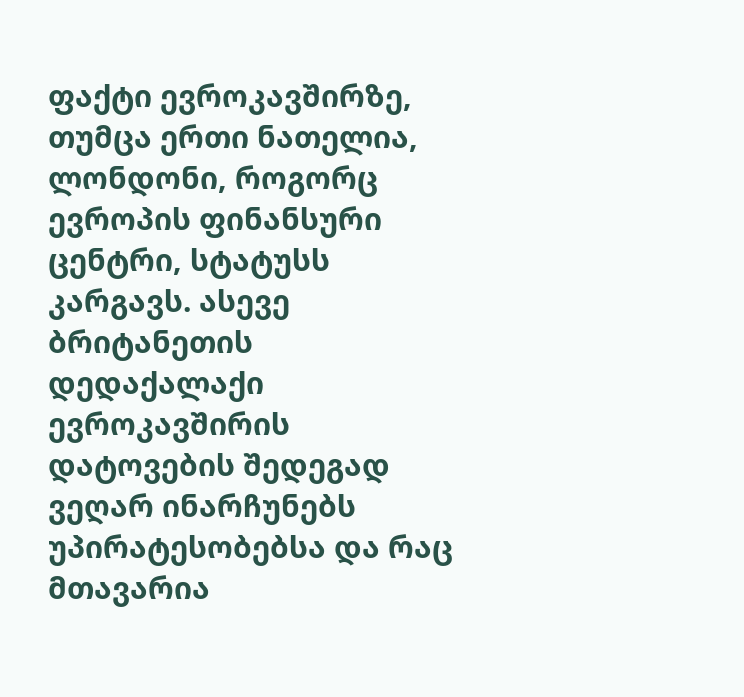ფაქტი ევროკავშირზე, თუმცა ერთი ნათელია, ლონდონი, როგორც ევროპის ფინანსური ცენტრი, სტატუსს კარგავს. ასევე ბრიტანეთის დედაქალაქი ევროკავშირის დატოვების შედეგად ვეღარ ინარჩუნებს უპირატესობებსა და რაც მთავარია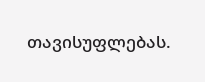თავისუფლებას.